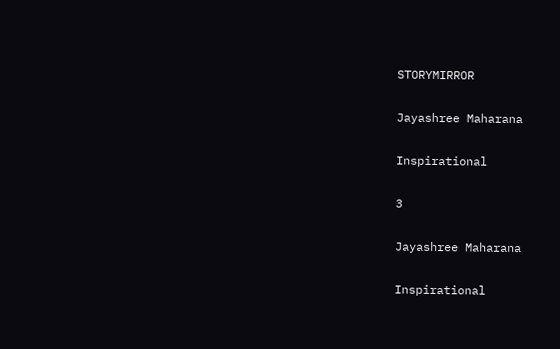STORYMIRROR

Jayashree Maharana

Inspirational

3

Jayashree Maharana

Inspirational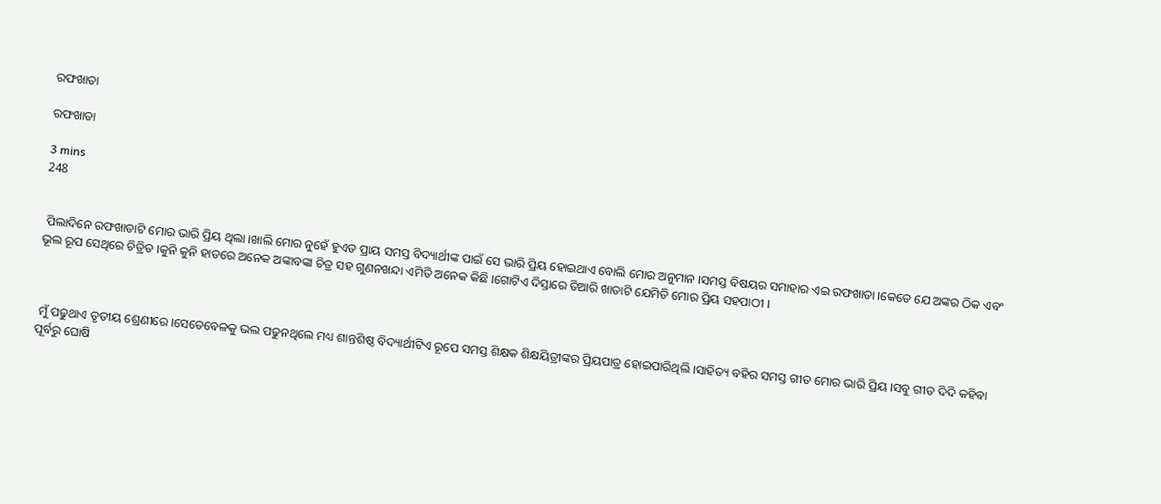ରଫଖାତା

ରଫଖାତା

3 mins
248


 ପିଲାଦିନେ ରଫଖାତାଟି ମୋର ଭାରି ପ୍ରିୟ ଥିଲା ।ଖାଲି ମୋର ନୁହେଁ ହୁଏତ ପ୍ରାୟ ସମସ୍ତ ବିଦ୍ୟାର୍ଥୀଙ୍କ ପାଇଁ ସେ ଭାରି ପ୍ରିୟ ହୋଇଥାଏ ବୋଲି ମୋର ଅନୁମାନ ।ସମସ୍ତ ବିଷୟର ସମାହାର ଏଇ ରଫଖାତା ।କେତେ ଯେ ଅଙ୍କର ଠିକ ଏବଂ ଭୂଲ ରୂପ ସେଥିରେ ଚିତ୍ରିତ ।କୁନି କୁନି ହାତରେ ଅନେକ ଅଙ୍କାବଙ୍କା ଚିତ୍ର ସହ ଗୁଣନଖନ୍ଦା ଏମିତି ଅନେକ କିଛି ।ଗୋଟିଏ ଦିସ୍ତାରେ ତିଆରି ଖାତାଟି ଯେମିତି ମୋର ପ୍ରିୟ ସହପାଠୀ ।



 ମୁଁ ପଢୁଥାଏ ତୃତୀୟ ଶ୍ରେଣୀରେ ।ସେତେବେଳକୁ ଭଲ ପଢୁନଥିଲେ ମଧ୍ୟ ଶାନ୍ତଶିଷ୍ଠ ବିଦ୍ୟାର୍ଥୀଟିଏ ରୂପେ ସମସ୍ତ ଶିକ୍ଷକ ଶିକ୍ଷୟିତ୍ରୀଙ୍କର ପ୍ରିୟପାତ୍ର ହୋଇପାରିଥିଲି ।ସାହିତ୍ୟ ବହିର ସମସ୍ତ ଗୀତ ମୋର ଭାରି ପ୍ରିୟ ।ସବୁ ଗୀତ ଦିଦି କହିବା ପୂର୍ବରୁ ଘୋଷି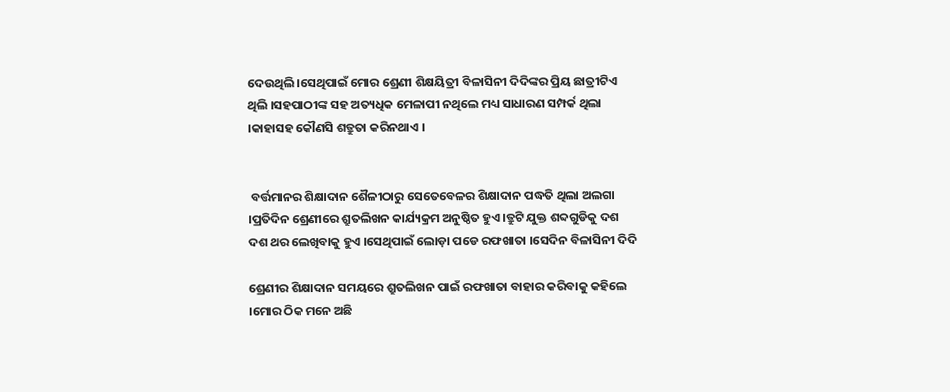ଦେଉଥିଲି ।ସେଥିପାଇଁ ମୋର ଶ୍ରେଣୀ ଶିକ୍ଷୟିତ୍ରୀ ବିଳାସିନୀ ଦିଦିଙ୍କର ପ୍ରିୟ ଛାତ୍ରୀଟିଏ ଥିଲି ।ସହପାଠୀଙ୍କ ସହ ଅତ୍ୟଧିକ ମେଳାପୀ ନଥିଲେ ମଧ୍ୟ ସାଧାରଣ ସମ୍ପର୍କ ଥିଲା ।କାହାସହ କୌଣସି ଶତ୍ରୁତା କରିନଥାଏ ।


 ବର୍ତ୍ତମାନର ଶିକ୍ଷାଦାନ ଶୈଳୀଠାରୁ ସେତେବେଳର ଶିକ୍ଷାଦାନ ପଦ୍ଧତି ଥିଲା ଅଲଗା ।ପ୍ରତିଦିନ ଶ୍ରେଣୀରେ ଶ୍ରୁତଲିଖନ କାର୍ଯ୍ୟକ୍ରମ ଅନୁଷ୍ଠିତ ହୁଏ ।ତ୍ରୁଟି ଯୁକ୍ତ ଶବ୍ଦଗୁଡିକୁ ଦଶ ଦଶ ଥର ଲେଖିବାକୁ ହୁଏ ।ସେଥିପାଇଁ ଲୋଡ଼ା ପଡେ ରଫଖାତା ।ସେଦିନ ବିଳାସିନୀ ଦିଦି

ଶ୍ରେଣୀର ଶିକ୍ଷାଦାନ ସମୟରେ ଶ୍ରୁତଲିଖନ ପାଇଁ ରଫଖାତା ବାହାର କରିବାକୁ କହିଲେ ।ମୋର ଠିକ ମନେ ଅଛି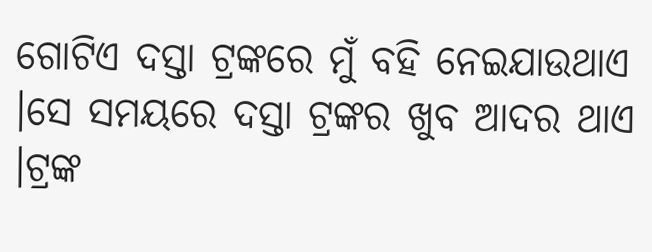ଗୋଟିଏ ଦସ୍ତା ଟ୍ରଙ୍କରେ ମୁଁ ବହି ନେଇଯାଉଥାଏ ।ସେ ସମୟରେ ଦସ୍ତା ଟ୍ରଙ୍କର ଖୁବ ଆଦର ଥାଏ ।ଟ୍ରଙ୍କ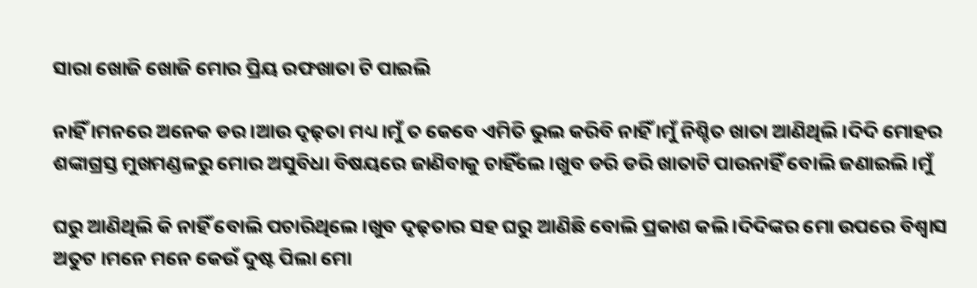ସାରା ଖୋଜି ଖୋଜି ମୋର ପ୍ରିୟ ରଫଖାତା ଟି ପାଇଲି

ନାହିଁ ।ମନରେ ଅନେକ ଡର ।ଆଉ ଦୃଢ଼ତା ମଧ୍ୟ ।ମୁଁ ତ କେବେ ଏମିତି ଭୁଲ କରିବି ନାହିଁ ।ମୁଁ ନିଶ୍ଚିତ ଖାତା ଆଣିଥିଲି ।ଦିଦି ମୋହର ଶଙ୍କାଗ୍ରସ୍ତ ମୁଖମଣ୍ଡଳରୁ ମୋର ଅସୁବିଧା ବିଷୟରେ ଜାଣିବାକୁ ଚାହିଁଲେ ।ଖୁବ ଡରି ଡରି ଖାତାଟି ପାଉନାହିଁ ବୋଲି ଜଣାଇଲି ।ମୁଁ

ଘରୁ ଆଣିଥିଲି କି ନାହିଁ ବୋଲି ପଚାରିଥିଲେ ।ଖୁବ ଦୃଢ଼ତାର ସହ ଘରୁ ଆଣିଛି ବୋଲି ପ୍ରକାଶ କଲି ।ଦିଦିଙ୍କର ମୋ ଉପରେ ବିଶ୍ୱାସ ଅତୁଟ ।ମନେ ମନେ କେଉଁ ଦୁଷ୍ଟ ପିଲା ମୋ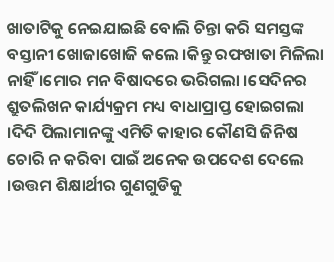ଖାତାଟିକୁ ନେଇଯାଇଛି ବୋଲି ଚିନ୍ତା କରି ସମସ୍ତଙ୍କ ବସ୍ତାନୀ ଖୋଜାଖୋଜି କଲେ ।କିନ୍ତୁ ରଫଖାତା ମିଳିଲା ନାହିଁ ।ମୋର ମନ ବିଷାଦରେ ଭରିଗଲା ।ସେଦିନର ଶ୍ରୁତଲିଖନ କାର୍ଯ୍ୟକ୍ରମ ମଧ୍ୟ ବାଧାପ୍ରାପ୍ତ ହୋଇଗଲା ।ଦିଦି ପିଲାମାନଙ୍କୁ ଏମିତି କାହାର କୌଣସି ଜିନିଷ ଚୋରି ନ କରିବା ପାଇଁ ଅନେକ ଉପଦେଶ ଦେଲେ ।ଉତ୍ତମ ଶିକ୍ଷାର୍ଥୀର ଗୁଣଗୁଡିକୁ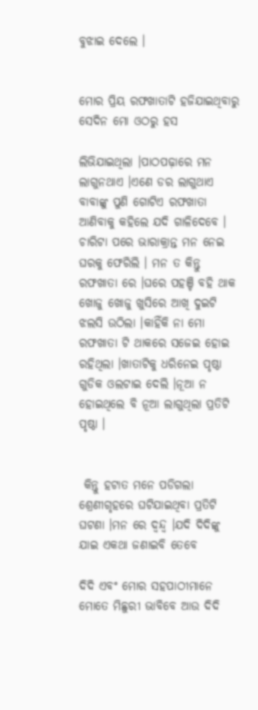ବୁଝାଇ ଦେଲେ ।


ମୋର ପ୍ରିୟ ରଫଖାତାଟି ହଜିଯାଇଥିବାରୁ ସେଦିନ ମୋ ଓଠରୁ ହସ

ଲିଭିଯାଇଥିଲା ।ପାଠପଢ଼ାରେ ମନ ଲାଗୁନଥାଏ ।ଏଣେ ଡର ଲାଗୁଥାଏ ବାବାଙ୍କୁ ପୁଣି ଗୋଟିଏ ରଫଖାତା ଆଣିବାକୁ କହିଲେ ଯଦି ଗାଳିଦେବେ । ଚାରିଟା ପରେ ଭାରାକ୍ରାନ୍ତ ମନ ନେଇ ଘରକୁ ଫେରିଲି । ମନ ତ କିନ୍ତୁ ରଫଖାତା ରେ ।ଘରେ ପହଞ୍ଚି ବହି ଥାକ ଖୋଜୁ ଖୋଜୁ ଖୁସିରେ ଆଖି ଦୁଇଟି ଝଲସି ଉଠିଲା ।କାହିଁକି ନା ମୋ ରଫଖାତା ଟି ଥାକରେ ସଜେଇ ହୋଇ ରହିଥିଲା ।ଖାତାଟିକୁ ଧରିନେଇ ପୃଷ୍ଠା ଗୁଡିକ ଓଲଟାଇ ଦେଲି ।ନୂଆ ନ ହୋଇଥିଲେ ବି ନୂଆ ଲାଗୁଥିଲା ପ୍ରତିଟି ପୃଷ୍ଠା ।


 କିନ୍ତୁ ହଟାତ ମନେ ପଡିଗଲା ଶ୍ରେଣୀଗୃହରେ ଘଟିଯାଇଥିବା ପ୍ରତିଟି ଘଟଣା ।ମନ ରେ ଦ୍ବନ୍ଦ୍ୱ ।ଯଦି ଦିଦିଙ୍କୁ ଯାଇ ଏକଥା ଜଣାଇବି ତେବେ

ଦିଦି ଏବଂ ମୋର ସହପାଠୀମାନେ ମୋତେ ମିଛୁରୀ ଭାବିବେ ଆଉ ଦିଦି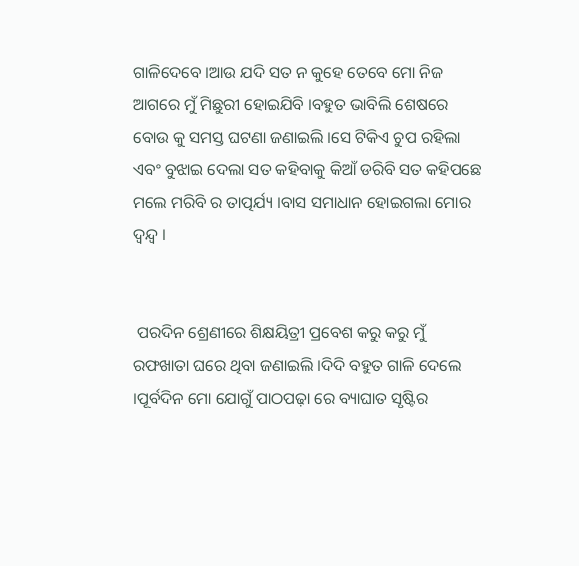ଗାଳିଦେବେ ।ଆଉ ଯଦି ସତ ନ କୁହେ ତେବେ ମୋ ନିଜ ଆଗରେ ମୁଁ ମିଛୁରୀ ହୋଇଯିବି ।ବହୁତ ଭାବିଲି ଶେଷରେ ବୋଉ କୁ ସମସ୍ତ ଘଟଣା ଜଣାଇଲି ।ସେ ଟିକିଏ ଚୁପ ରହିଲା ଏବଂ ବୁଝାଇ ଦେଲା ସତ କହିବାକୁ କିଆଁ ଡରିବି ସତ କହିପଛେ ମଲେ ମରିବି ର ତାତ୍ପର୍ଯ୍ୟ ।ବାସ ସମାଧାନ ହୋଇଗଲା ମୋର ଦ୍ବନ୍ଦ୍ୱ ।


 ପରଦିନ ଶ୍ରେଣୀରେ ଶିକ୍ଷୟିତ୍ରୀ ପ୍ରବେଶ କରୁ କରୁ ମୁଁ ରଫଖାତା ଘରେ ଥିବା ଜଣାଇଲି ।ଦିଦି ବହୁତ ଗାଳି ଦେଲେ ।ପୂର୍ବଦିନ ମୋ ଯୋଗୁଁ ପାଠପଢ଼ା ରେ ବ୍ୟାଘାତ ସୃଷ୍ଟିର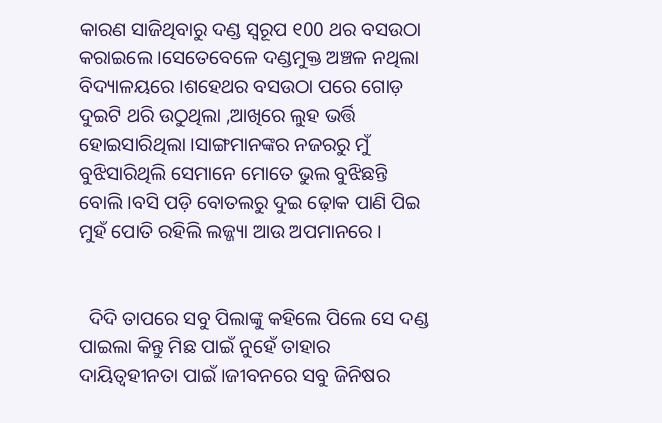କାରଣ ସାଜିଥିବାରୁ ଦଣ୍ଡ ସ୍ୱରୂପ ୧00 ଥର ବସଉଠା କରାଇଲେ ।ସେତେବେଳେ ଦଣ୍ଡମୁକ୍ତ ଅଞ୍ଚଳ ନଥିଲା ବିଦ୍ୟାଳୟରେ ।ଶହେଥର ବସଉଠା ପରେ ଗୋଡ଼ ଦୁଇଟି ଥରି ଉଠୁଥିଲା ,ଆଖିରେ ଲୁହ ଭର୍ତ୍ତି ହୋଇସାରିଥିଲା ।ସାଙ୍ଗମାନଙ୍କର ନଜରରୁ ମୁଁ ବୁଝିସାରିଥିଲି ସେମାନେ ମୋତେ ଭୁଲ ବୁଝିଛନ୍ତି ବୋଲି ।ବସି ପଡ଼ି ବୋତଲରୁ ଦୁଇ ଢ଼ୋକ ପାଣି ପିଇ ମୁହଁ ପୋତି ରହିଲି ଲଜ୍ଜ୍ୟା ଆଉ ଅପମାନରେ ।


  ଦିଦି ତାପରେ ସବୁ ପିଲାଙ୍କୁ କହିଲେ ପିଲେ ସେ ଦଣ୍ଡ ପାଇଲା କିନ୍ତୁ ମିଛ ପାଇଁ ନୁହେଁ ତାହାର ଦାୟିତ୍ବହୀନତା ପାଇଁ ।ଜୀବନରେ ସବୁ ଜିନିଷର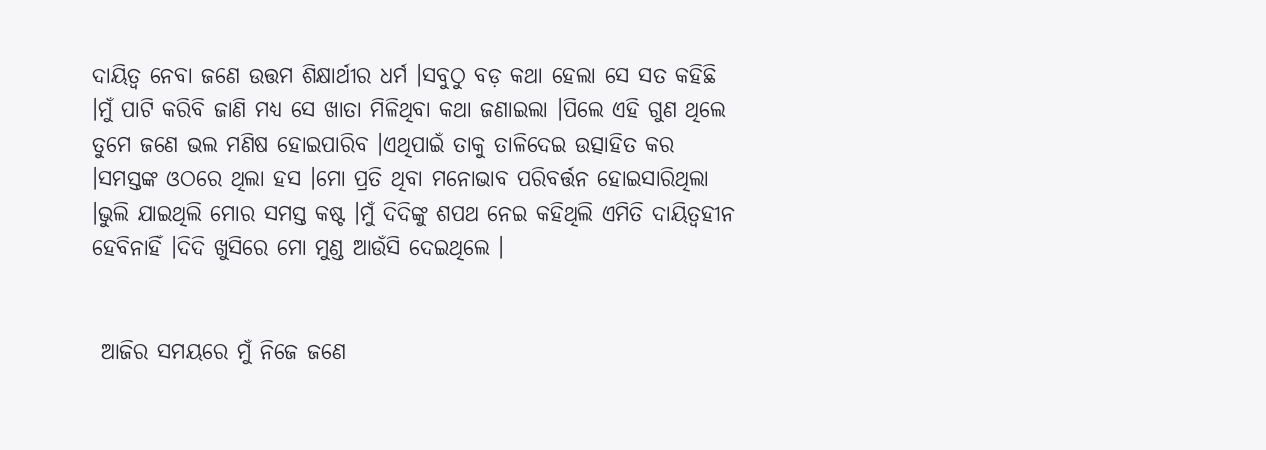ଦାୟିତ୍ୱ ନେବା ଜଣେ ଉତ୍ତମ ଶିକ୍ଷାର୍ଥୀର ଧର୍ମ ।ସବୁଠୁ ବଡ଼ କଥା ହେଲା ସେ ସତ କହିଛି ।ମୁଁ ପାଟି କରିବି ଜାଣି ମଧ୍ୟ ସେ ଖାତା ମିଳିଥିବା କଥା ଜଣାଇଲା ।ପିଲେ ଏହି ଗୁଣ ଥିଲେ ତୁମେ ଜଣେ ଭଲ ମଣିଷ ହୋଇପାରିବ ।ଏଥିପାଇଁ ତାକୁ ତାଳିଦେଇ ଉତ୍ସାହିତ କର ।ସମସ୍ତଙ୍କ ଓଠରେ ଥିଲା ହସ ।ମୋ ପ୍ରତି ଥିବା ମନୋଭାବ ପରିବର୍ତ୍ତନ ହୋଇସାରିଥିଲା ।ଭୁଲି ଯାଇଥିଲି ମୋର ସମସ୍ତ କଷ୍ଟ ।ମୁଁ ଦିଦିଙ୍କୁ ଶପଥ ନେଇ କହିଥିଲି ଏମିତି ଦାୟିତ୍ୱହୀନ ହେବିନାହିଁ ।ଦିଦି ଖୁସିରେ ମୋ ମୁଣ୍ଡ ଆଉଁସି ଦେଇଥିଲେ ।


 ଆଜିର ସମୟରେ ମୁଁ ନିଜେ ଜଣେ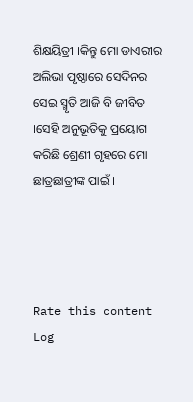ଶିକ୍ଷୟିତ୍ରୀ ।କିନ୍ତୁ ମୋ ଡାଏରୀର ଅଲିଭା ପୃଷ୍ଠାରେ ସେଦିନର ସେଇ ସ୍ମୃତି ଆଜି ବି ଜୀବିତ ।ସେହି ଅନୁଭୂତିକୁ ପ୍ରୟୋଗ କରିଛି ଶ୍ରେଣୀ ଗୃହରେ ମୋ ଛାତ୍ରଛାତ୍ରୀଙ୍କ ପାଇଁ ।




Rate this content
Log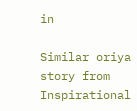in

Similar oriya story from Inspirational